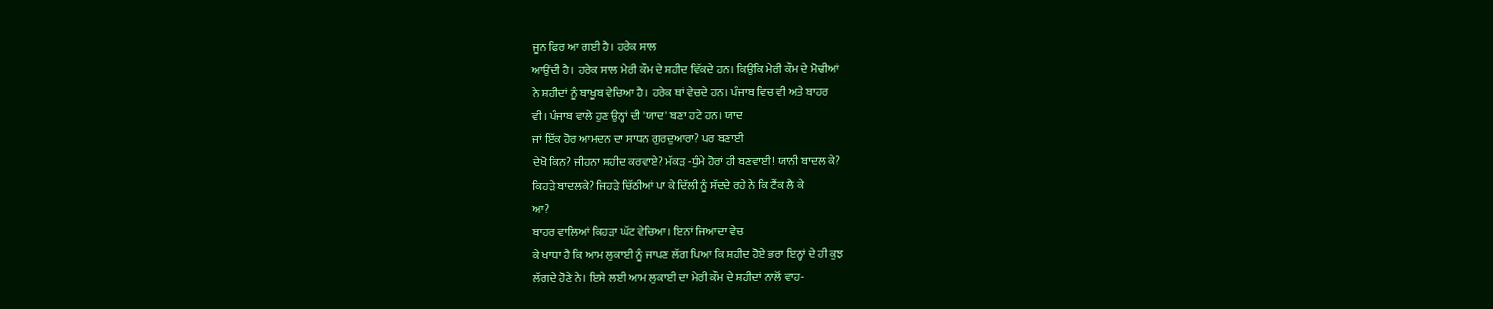ਜੂਨ ਫਿਰ ਆ ਗਈ ਹੈ। ਹਰੇਕ ਸਾਲ
ਆਉਂਦੀ ਹੈ। ਹਰੇਕ ਸਾਲ ਮੇਰੀ ਕੌਮ ਦੇ ਸ਼ਹੀਦ ਵਿੱਕਦੇ ਹਨ। ਕਿਉਂਕਿ ਮੇਰੀ ਕੌਮ ਦੇ ਮੋਢੀਆਂ
ਨੇ ਸ਼ਹੀਦਾਂ ਨੂੰ ਬਾਖੂਬ ਵੇਚਿਆ ਹੈ। ਹਰੇਕ ਥਾਂ ਵੇਚਦੇ ਹਨ। ਪੰਜਾਬ ਵਿਚ ਵੀ ਅਤੇ ਬਾਹਰ
ਵੀ। ਪੰਜਾਬ ਵਾਲੇ ਹੁਣ ਉਨ੍ਹਾਂ ਦੀ 'ਯਾਦ' ਬਣਾ ਹਟੇ ਹਨ। ਯਾਦ
ਜਾਂ ਇੱਕ ਹੋਰ ਆਮਦਨ ਦਾ ਸਾਧਨ ਗੁਰਦੁਆਰਾ? ਪਰ ਬਣਾਈ
ਦੇਖੋ ਕਿਨ? ਜੀਹਨਾ ਸ਼ਹੀਦ ਕਰਵਾਏ? ਮੱਕੜ -ਧੁੰਮੇ ਹੋਰਾਂ ਹੀ ਬਣਵਾਈ! ਯਾਨੀ ਬਾਦਲ ਕੇ?
ਕਿਹੜੇ ਬਾਦਲਕੇ? ਜਿਹੜੇ ਚਿੱਠੀਆਂ ਪਾ ਕੇ ਦਿੱਲੀ ਨੂੰ ਸੱਦਦੇ ਰਹੇ ਨੇ ਕਿ ਟੈਂਕ ਲੈ ਕੇ
ਆ?
ਬਾਹਰ ਵਾਲਿਆਂ ਕਿਹੜਾ ਘੱਟ ਵੇਚਿਆ। ਇਨਾਂ ਜਿਆਦਾ ਵੇਚ
ਕੇ ਖਾਧਾ ਹੈ ਕਿ ਆਮ ਲੁਕਾਈ ਨੂੰ ਜਾਪਣ ਲੱਗ ਪਿਆ ਕਿ ਸ਼ਹੀਦ ਹੋਏ ਭਰਾ ਇਨ੍ਹਾਂ ਦੇ ਹੀ ਕੁਝ
ਲੱਗਦੇ ਹੋਣੇ ਨੇ। ਇਸੇ ਲਈ ਆਮ ਲੁਕਾਈ ਦਾ ਮੇਰੀ ਕੌਮ ਦੇ ਸ਼ਹੀਦਾਂ ਨਾਲੋਂ ਵਾਹ-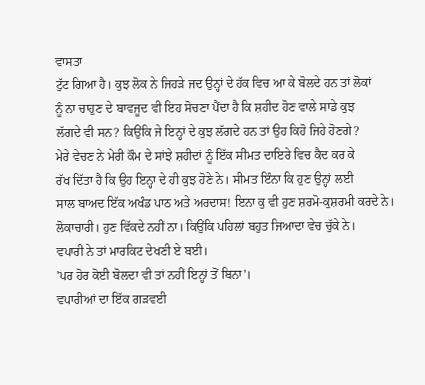ਵਾਸਤਾ
ਟੁੱਟ ਗਿਆ ਹੈ। ਕੁਝ ਲੋਕ ਨੇ ਜਿਹੜੇ ਜਦ ਉਨ੍ਹਾਂ ਦੇ ਹੱਕ ਵਿਚ ਆ ਕੇ ਬੋਲਦੇ ਹਨ ਤਾਂ ਲੋਕਾਂ
ਨੂੰ ਨਾ ਚਾਹੁਣ ਦੇ ਬਾਵਜੂਦ ਵੀ ਇਹ ਸੋਚਣਾ ਪੈਂਦਾ ਹੈ ਕਿ ਸ਼ਹੀਦ ਹੋਣ ਵਾਲੇ ਸਾਡੇ ਕੁਝ
ਲੱਗਦੇ ਵੀ ਸਨ? ਕਿਉਂਕਿ ਜੇ ਇਨ੍ਹਾਂ ਦੇ ਕੁਝ ਲੱਗਦੇ ਹਨ ਤਾਂ ਉਹ ਕਿਹੋ ਜਿਹੇ ਹੋਣਗੇ?
ਮੇਰੇ ਵੇਚਣ ਨੇ ਮੇਰੀ ਕੌਮ ਦੇ ਸਾਂਝੇ ਸ਼ਹੀਦਾਂ ਨੂੰ ਇੱਕ ਸੀਮਤ ਦਾਇਰੇ ਵਿਚ ਕੈਦ ਕਰ ਕੇ
ਰੱਖ ਦਿੱਤਾ ਹੈ ਕਿ ਉਹ ਇਨ੍ਹਾ ਦੇ ਹੀ ਕੁਝ ਹੋਣੇ ਨੇ। ਸੀਮਤ ਇੰਨਾ ਕਿ ਹੁਣ ਉਨ੍ਹਾਂ ਲਈ
ਸਾਲ ਬਾਅਦ ਇੱਕ ਅਖੰਡ ਪਾਠ ਅਤੇ ਅਰਦਾਸ! ਇਨਾ ਕੁ ਵੀ ਹੁਣ ਸ਼ਰਮੋ-ਕੁਸ਼ਰਮੀ ਕਰਦੇ ਨੇ।
ਲੋਕਾਚਾਰੀ। ਹੁਣ ਵਿੱਕਦੇ ਨਹੀਂ ਨਾ। ਕਿਉਂਕਿ ਪਹਿਲਾਂ ਬਹੁਤ ਜਿਆਦਾ ਵੇਚ ਚੁੱਕੇ ਨੇ।
ਵਪਾਰੀ ਨੇ ਤਾਂ ਮਾਰਕਿਟ ਦੇਖਣੀ ਏ ਬਈ।
'ਪਰ ਹੋਰ ਕੋਈ ਬੋਲਦਾ ਵੀ ਤਾਂ ਨਹੀਂ ਇਨ੍ਹਾਂ ਤੋਂ ਬਿਨਾ'।
ਵਪਾਰੀਆਂ ਦਾ ਇੱਕ ਗੜਵਈ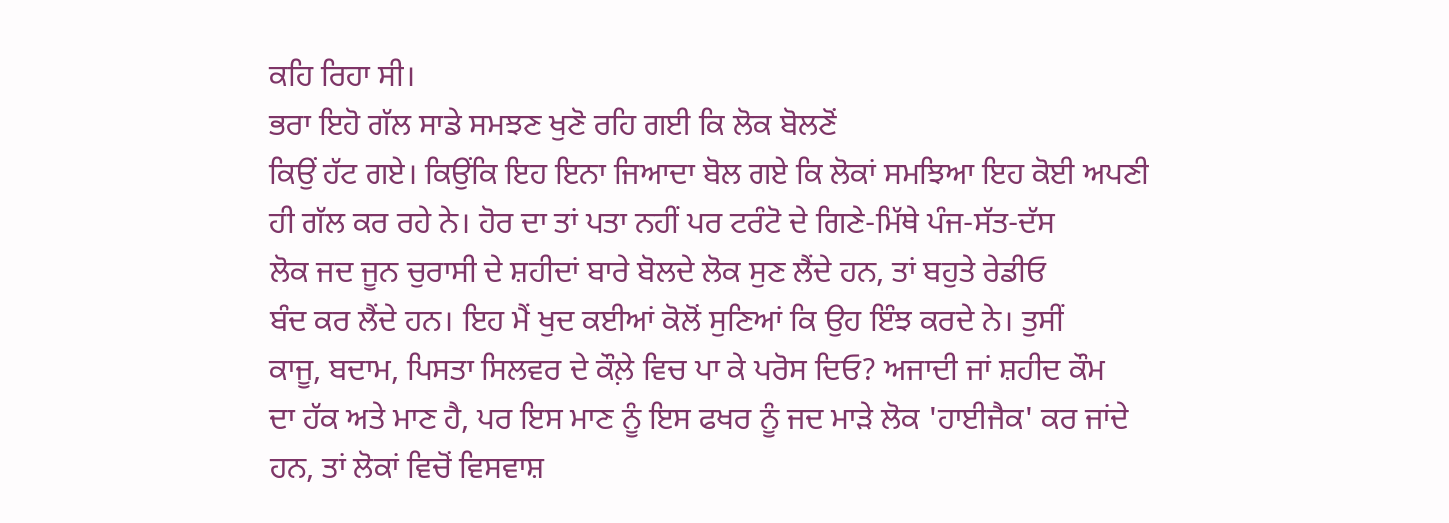ਕਹਿ ਰਿਹਾ ਸੀ।
ਭਰਾ ਇਹੋ ਗੱਲ ਸਾਡੇ ਸਮਝਣ ਖੁਣੋ ਰਹਿ ਗਈ ਕਿ ਲੋਕ ਬੋਲਣੋਂ
ਕਿਉਂ ਹੱਟ ਗਏ। ਕਿਉਂਕਿ ਇਹ ਇਨਾ ਜਿਆਦਾ ਬੋਲ ਗਏ ਕਿ ਲੋਕਾਂ ਸਮਝਿਆ ਇਹ ਕੋਈ ਅਪਣੀ
ਹੀ ਗੱਲ ਕਰ ਰਹੇ ਨੇ। ਹੋਰ ਦਾ ਤਾਂ ਪਤਾ ਨਹੀਂ ਪਰ ਟਰੰਟੋ ਦੇ ਗਿਣੇ-ਮਿੱਥੇ ਪੰਜ-ਸੱਤ-ਦੱਸ
ਲੋਕ ਜਦ ਜੂਨ ਚੁਰਾਸੀ ਦੇ ਸ਼ਹੀਦਾਂ ਬਾਰੇ ਬੋਲਦੇ ਲੋਕ ਸੁਣ ਲੈਂਦੇ ਹਨ, ਤਾਂ ਬਹੁਤੇ ਰੇਡੀਓ
ਬੰਦ ਕਰ ਲੈਂਦੇ ਹਨ। ਇਹ ਮੈਂ ਖੁਦ ਕਈਆਂ ਕੋਲੋਂ ਸੁਣਿਆਂ ਕਿ ਉਹ ਇੰਝ ਕਰਦੇ ਨੇ। ਤੁਸੀਂ
ਕਾਜੂ, ਬਦਾਮ, ਪਿਸਤਾ ਸਿਲਵਰ ਦੇ ਕੌਲ਼ੇ ਵਿਚ ਪਾ ਕੇ ਪਰੋਸ ਦਿਓ? ਅਜਾਦੀ ਜਾਂ ਸ਼ਹੀਦ ਕੌਮ
ਦਾ ਹੱਕ ਅਤੇ ਮਾਣ ਹੈ, ਪਰ ਇਸ ਮਾਣ ਨੂੰ ਇਸ ਫਖਰ ਨੂੰ ਜਦ ਮਾੜੇ ਲੋਕ 'ਹਾਈਜੈਕ' ਕਰ ਜਾਂਦੇ
ਹਨ, ਤਾਂ ਲੋਕਾਂ ਵਿਚੋਂ ਵਿਸਵਾਸ਼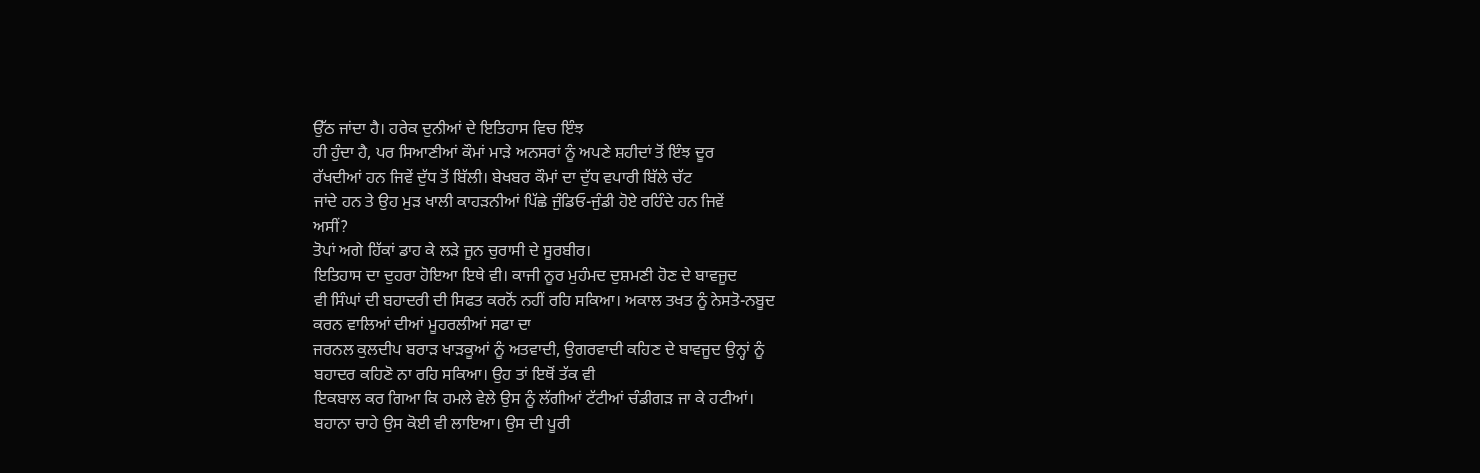ਉੱਠ ਜਾਂਦਾ ਹੈ। ਹਰੇਕ ਦੁਨੀਆਂ ਦੇ ਇਤਿਹਾਸ ਵਿਚ ਇੰਝ
ਹੀ ਹੁੰਦਾ ਹੈ, ਪਰ ਸਿਆਣੀਆਂ ਕੌਮਾਂ ਮਾੜੇ ਅਨਸਰਾਂ ਨੂੰ ਅਪਣੇ ਸ਼ਹੀਦਾਂ ਤੋਂ ਇੰਝ ਦੂਰ
ਰੱਖਦੀਆਂ ਹਨ ਜਿਵੇਂ ਦੁੱਧ ਤੋਂ ਬਿੱਲੀ। ਬੇਖਬਰ ਕੌਮਾਂ ਦਾ ਦੁੱਧ ਵਪਾਰੀ ਬਿੱਲੇ ਚੱਟ
ਜਾਂਦੇ ਹਨ ਤੇ ਉਹ ਮੁੜ ਖਾਲੀ ਕਾਹੜਨੀਆਂ ਪਿੱਛੇ ਜੁੰਡਿਓ-ਜੁੰਡੀ ਹੋਏ ਰਹਿੰਦੇ ਹਨ ਜਿਵੇਂ
ਅਸੀਂ?
ਤੋਪਾਂ ਅਗੇ ਹਿੱਕਾਂ ਡਾਹ ਕੇ ਲੜੇ ਜੂਨ ਚੁਰਾਸੀ ਦੇ ਸੂਰਬੀਰ।
ਇਤਿਹਾਸ ਦਾ ਦੁਹਰਾ ਹੋਇਆ ਇਥੇ ਵੀ। ਕਾਜੀ ਨੂਰ ਮੁਹੰਮਦ ਦੁਸ਼ਮਣੀ ਹੋਣ ਦੇ ਬਾਵਜੂਦ
ਵੀ ਸਿੰਘਾਂ ਦੀ ਬਹਾਦਰੀ ਦੀ ਸਿਫਤ ਕਰਨੋਂ ਨਹੀਂ ਰਹਿ ਸਕਿਆ। ਅਕਾਲ ਤਖਤ ਨੂੰ ਨੇਸਤੋ-ਨਬੂਦ
ਕਰਨ ਵਾਲਿਆਂ ਦੀਆਂ ਮੂਹਰਲੀਆਂ ਸਫਾ ਦਾ
ਜਰਨਲ ਕੁਲਦੀਪ ਬਰਾੜ ਖਾੜਕੂਆਂ ਨੂੰ ਅਤਵਾਦੀ, ਉਗਰਵਾਦੀ ਕਹਿਣ ਦੇ ਬਾਵਜੂਦ ਉਨ੍ਹਾਂ ਨੂੰ
ਬਹਾਦਰ ਕਹਿਣੋ ਨਾ ਰਹਿ ਸਕਿਆ। ਉਹ ਤਾਂ ਇਥੋਂ ਤੱਕ ਵੀ
ਇਕਬਾਲ ਕਰ ਗਿਆ ਕਿ ਹਮਲੇ ਵੇਲੇ ਉਸ ਨੂੰ ਲੱਗੀਆਂ ਟੱਟੀਆਂ ਚੰਡੀਗੜ ਜਾ ਕੇ ਹਟੀਆਂ।
ਬਹਾਨਾ ਚਾਹੇ ਉਸ ਕੋਈ ਵੀ ਲਾਇਆ। ਉਸ ਦੀ ਪੂਰੀ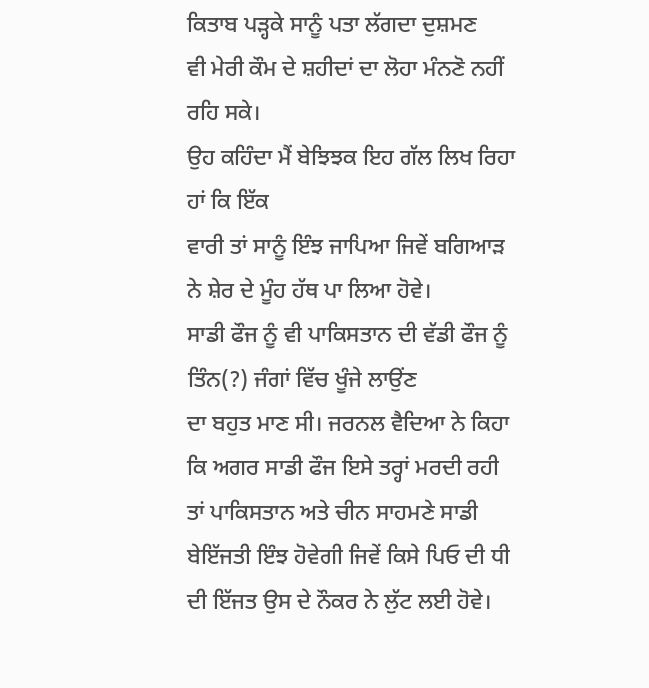ਕਿਤਾਬ ਪੜ੍ਹਕੇ ਸਾਨੂੰ ਪਤਾ ਲੱਗਦਾ ਦੁਸ਼ਮਣ
ਵੀ ਮੇਰੀ ਕੌਮ ਦੇ ਸ਼ਹੀਦਾਂ ਦਾ ਲੋਹਾ ਮੰਨਣੋ ਨਹੀਂ ਰਹਿ ਸਕੇ।
ਉਹ ਕਹਿੰਦਾ ਮੈਂ ਬੇਝਿਝਕ ਇਹ ਗੱਲ ਲਿਖ ਰਿਹਾ ਹਾਂ ਕਿ ਇੱਕ
ਵਾਰੀ ਤਾਂ ਸਾਨੂੰ ਇੰਝ ਜਾਪਿਆ ਜਿਵੇਂ ਬਗਿਆੜ ਨੇ ਸ਼ੇਰ ਦੇ ਮੂੰਹ ਹੱਥ ਪਾ ਲਿਆ ਹੋਵੇ।
ਸਾਡੀ ਫੌਜ ਨੂੰ ਵੀ ਪਾਕਿਸਤਾਨ ਦੀ ਵੱਡੀ ਫੌਜ ਨੂੰ ਤਿੰਨ(?) ਜੰਗਾਂ ਵਿੱਚ ਖੂੰਜੇ ਲਾਉਂਣ
ਦਾ ਬਹੁਤ ਮਾਣ ਸੀ। ਜਰਨਲ ਵੈਦਿਆ ਨੇ ਕਿਹਾ ਕਿ ਅਗਰ ਸਾਡੀ ਫੌਜ ਇਸੇ ਤਰ੍ਹਾਂ ਮਰਦੀ ਰਹੀ
ਤਾਂ ਪਾਕਿਸਤਾਨ ਅਤੇ ਚੀਨ ਸਾਹਮਣੇ ਸਾਡੀ ਬੇਇੱਜਤੀ ਇੰਝ ਹੋਵੇਗੀ ਜਿਵੇਂ ਕਿਸੇ ਪਿਓ ਦੀ ਧੀ
ਦੀ ਇੱਜਤ ਉਸ ਦੇ ਨੌਕਰ ਨੇ ਲੁੱਟ ਲਈ ਹੋਵੇ।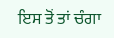ਇਸ ਤੋਂ ਤਾਂ ਚੰਗਾ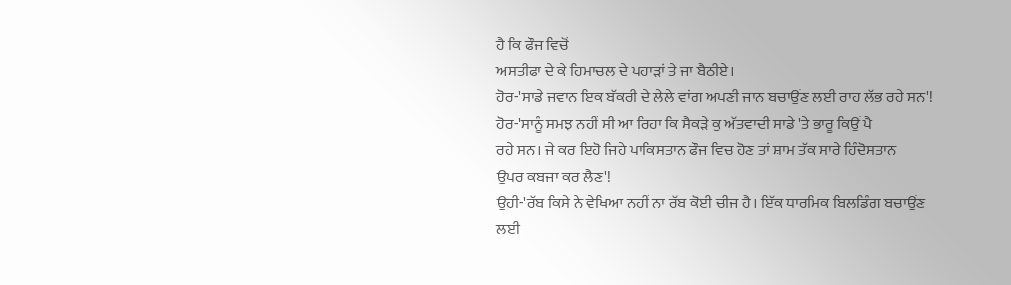ਹੈ ਕਿ ਫੌਜ ਵਿਚੋਂ
ਅਸਤੀਫਾ ਦੇ ਕੇ ਹਿਮਾਚਲ ਦੇ ਪਹਾੜਾਂ ਤੇ ਜਾ ਬੈਠੀਏ।
ਹੋਰ-'ਸਾਡੇ ਜਵਾਨ ਇਕ ਬੱਕਰੀ ਦੇ ਲੇਲੇ ਵਾਂਗ ਅਪਣੀ ਜਾਨ ਬਚਾਉਂਣ ਲਈ ਰਾਹ ਲੱਭ ਰਹੇ ਸਨ'!
ਹੋਰ-'ਸਾਨੂੰ ਸਮਝ ਨਹੀਂ ਸੀ ਆ ਰਿਹਾ ਕਿ ਸੈਕੜੇ ਕੁ ਅੱਤਵਾਦੀ ਸਾਡੇ 'ਤੇ ਭਾਰੂ ਕਿਉਂ ਪੈ
ਰਹੇ ਸਨ। ਜੇ ਕਰ ਇਹੋ ਜਿਹੇ ਪਾਕਿਸਤਾਨ ਫੌਜ ਵਿਚ ਹੋਣ ਤਾਂ ਸ਼ਾਮ ਤੱਕ ਸਾਰੇ ਹਿੰਦੋਸਤਾਨ
ਉਪਰ ਕਬਜਾ ਕਰ ਲੈਣ'!
ਉਹੀ-'ਰੱਬ ਕਿਸੇ ਨੇ ਵੇਖਿਆ ਨਹੀਂ ਨਾ ਰੱਬ ਕੋਈ ਚੀਜ ਹੈ। ਇੱਕ ਧਾਰਮਿਕ ਬਿਲਡਿੰਗ ਬਚਾਉਂਣ
ਲਈ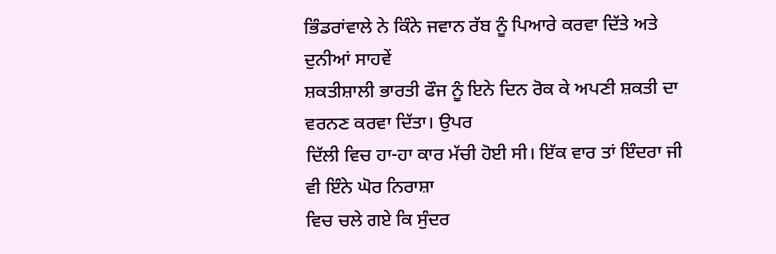ਭਿੰਡਰਾਂਵਾਲੇ ਨੇ ਕਿੰਨੇ ਜਵਾਨ ਰੱਬ ਨੂੰ ਪਿਆਰੇ ਕਰਵਾ ਦਿੱਤੇ ਅਤੇ ਦੁਨੀਆਂ ਸਾਹਵੇਂ
ਸ਼ਕਤੀਸ਼ਾਲੀ ਭਾਰਤੀ ਫੌਜ ਨੂੰ ਇਨੇ ਦਿਨ ਰੋਕ ਕੇ ਅਪਣੀ ਸ਼ਕਤੀ ਦਾ ਵਰਨਣ ਕਰਵਾ ਦਿੱਤਾ। ਉਪਰ
ਦਿੱਲੀ ਵਿਚ ਹਾ-ਹਾ ਕਾਰ ਮੱਚੀ ਹੋਈ ਸੀ। ਇੱਕ ਵਾਰ ਤਾਂ ਇੰਦਰਾ ਜੀ ਵੀ ਇੰਨੇ ਘੋਰ ਨਿਰਾਸ਼ਾ
ਵਿਚ ਚਲੇ ਗਏ ਕਿ ਸੁੰਦਰ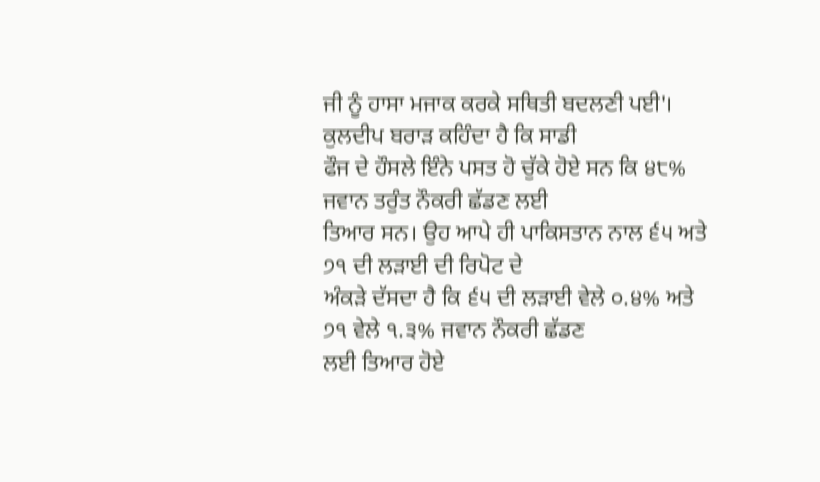ਜੀ ਨੂੰ ਹਾਸਾ ਮਜਾਕ ਕਰਕੇ ਸਥਿਤੀ ਬਦਲਣੀ ਪਈ'।
ਕੁਲਦੀਪ ਬਰਾੜ ਕਹਿੰਦਾ ਹੈ ਕਿ ਸਾਡੀ
ਫੌਜ ਦੇ ਹੌਸਲੇ ਇੰਨੇ ਪਸਤ ਹੋ ਚੁੱਕੇ ਹੋਏ ਸਨ ਕਿ ੪੮% ਜਵਾਨ ਤਰੁੰਤ ਨੌਕਰੀ ਛੱਡਣ ਲਈ
ਤਿਆਰ ਸਨ। ਉਹ ਆਪੇ ਹੀ ਪਾਕਿਸਤਾਨ ਨਾਲ ੬੫ ਅਤੇ ੭੧ ਦੀ ਲੜਾਈ ਦੀ ਰਿਪੋਟ ਦੇ
ਅੰਕੜੇ ਦੱਸਦਾ ਹੈ ਕਿ ੬੫ ਦੀ ਲੜਾਈ ਵੇਲੇ ੦.੪% ਅਤੇ ੭੧ ਵੇਲੇ ੧.੩% ਜਵਾਨ ਨੌਕਰੀ ਛੱਡਣ
ਲਈ ਤਿਆਰ ਹੋਏ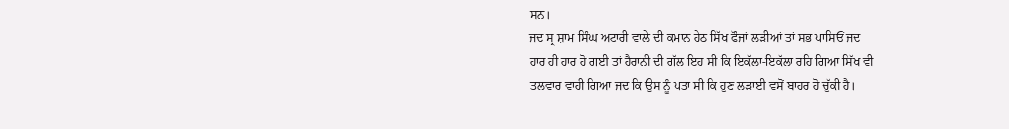ਸਨ।
ਜਦ ਸ੍ਰ ਸ਼ਾਮ ਸਿੰਘ ਅਟਾਰੀ ਵਾਲੇ ਦੀ ਕਮਾਨ ਹੇਠ ਸਿੱਖ ਫੌਜਾਂ ਲੜੀਆਂ ਤਾਂ ਸਭ ਪਾਸਿਓਂ ਜਦ
ਹਾਰ ਹੀ ਹਾਰ ਹੋ ਗਈ ਤਾਂ ਹੈਰਾਨੀ ਦੀ ਗੱਲ ਇਹ ਸੀ ਕਿ ਇਕੱਲਾ-ਇਕੱਲਾ ਰਹਿ ਗਿਆ ਸਿੱਖ ਵੀ
ਤਲਵਾਰ ਵਾਹੀ ਗਿਆ ਜਦ ਕਿ ਉਸ ਨੂੰ ਪਤਾ ਸੀ ਕਿ ਹੁਣ ਲੜਾਈ ਵਸੋਂ ਬਾਹਰ ਹੋ ਚੁੱਕੀ ਹੈ।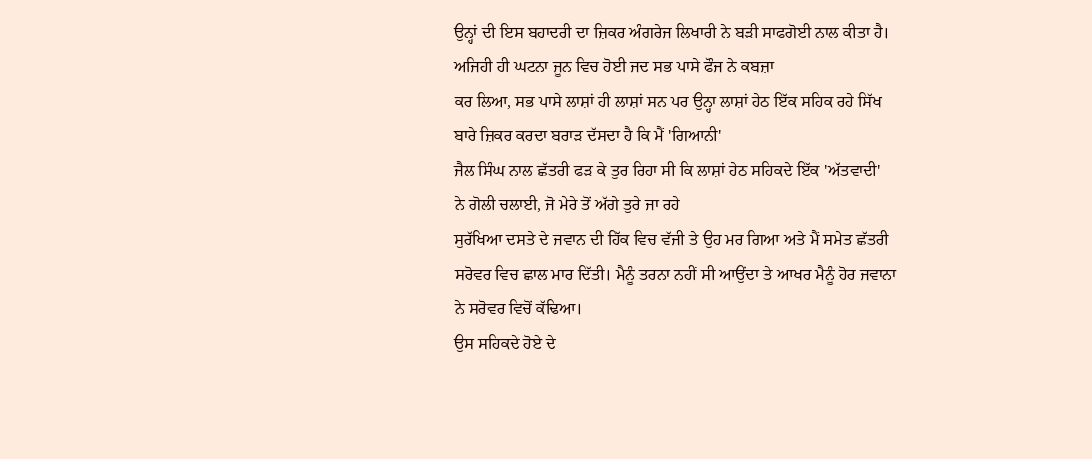ਉਨ੍ਹਾਂ ਦੀ ਇਸ ਬਹਾਦਰੀ ਦਾ ਜ਼ਿਕਰ ਅੰਗਰੇਜ ਲਿਖਾਰੀ ਨੇ ਬੜੀ ਸਾਫਗੋਈ ਨਾਲ ਕੀਤਾ ਹੈ।
ਅਜਿਹੀ ਹੀ ਘਟਨਾ ਜੂਨ ਵਿਚ ਹੋਈ ਜਦ ਸਭ ਪਾਸੇ ਫੌਜ ਨੇ ਕਬਜ਼ਾ
ਕਰ ਲਿਆ, ਸਭ ਪਾਸੇ ਲਾਸ਼ਾਂ ਹੀ ਲਾਸ਼ਾਂ ਸਨ ਪਰ ਉਨ੍ਹਾ ਲਾਸ਼ਾਂ ਹੇਠ ਇੱਕ ਸਹਿਕ ਰਹੇ ਸਿੱਖ
ਬਾਰੇ ਜ਼ਿਕਰ ਕਰਦਾ ਬਰਾੜ ਦੱਸਦਾ ਹੈ ਕਿ ਮੈਂ 'ਗਿਆਨੀ'
ਜੈਲ ਸਿੰਘ ਨਾਲ ਛੱਤਰੀ ਫੜ ਕੇ ਤੁਰ ਰਿਹਾ ਸੀ ਕਿ ਲਾਸ਼ਾਂ ਹੇਠ ਸਹਿਕਦੇ ਇੱਕ 'ਅੱਤਵਾਦੀ'
ਨੇ ਗੋਲੀ ਚਲਾਈ, ਜੋ ਮੇਰੇ ਤੋਂ ਅੱਗੇ ਤੁਰੇ ਜਾ ਰਹੇ
ਸੁਰੱਖਿਆ ਦਸਤੇ ਦੇ ਜਵਾਨ ਦੀ ਹਿੱਕ ਵਿਚ ਵੱਜੀ ਤੇ ਉਹ ਮਰ ਗਿਆ ਅਤੇ ਮੈਂ ਸਮੇਤ ਛੱਤਰੀ
ਸਰੋਵਰ ਵਿਚ ਛਾਲ ਮਾਰ ਦਿੱਤੀ। ਮੈਨੂੰ ਤਰਨਾ ਨਹੀਂ ਸੀ ਆਉਂਦਾ ਤੇ ਆਖਰ ਮੈਨੂੰ ਹੋਰ ਜਵਾਨਾ
ਨੇ ਸਰੋਵਰ ਵਿਚੋਂ ਕੱਢਿਆ।
ਉਸ ਸਹਿਕਦੇ ਹੋਏ ਦੇ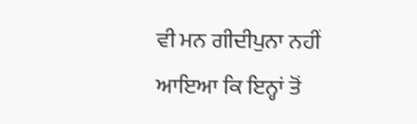ਵੀ ਮਨ ਗੀਦੀਪੁਨਾ ਨਹੀਂ ਆਇਆ ਕਿ ਇਨ੍ਹਾਂ ਤੋਂ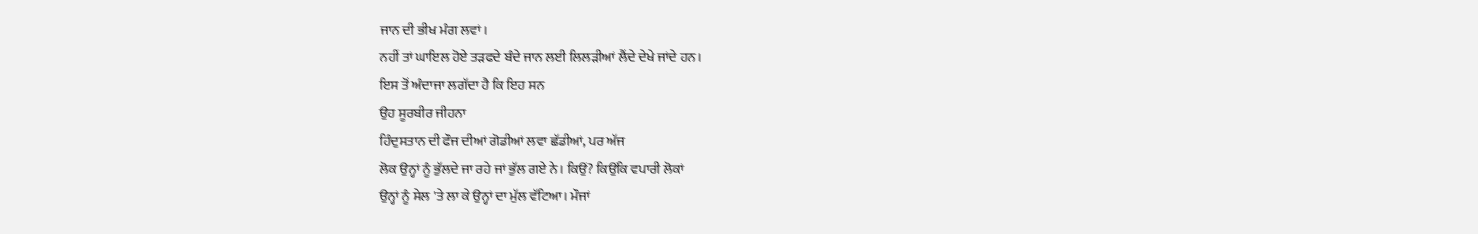ਜਾਨ ਦੀ ਭੀਖ ਮੰਗ ਲਵਾਂ।
ਨਹੀਂ ਤਾਂ ਘਾਇਲ ਹੋਏ ਤੜਫਦੇ ਬੰਦੇ ਜਾਨ ਲਈ ਲਿਲੜੀਆਂ ਲੈਂਦੇ ਦੇਖੇ ਜਾਂਦੇ ਹਨ।
ਇਸ ਤੋਂ ਅੰਦਾਜਾ ਲਗੱਦਾ ਹੈ ਕਿ ਇਹ ਸਨ
ਉਹ ਸੂਰਬੀਰ ਜੀਹਨਾ
ਹਿੰਦੁਸਤਾਨ ਦੀ ਫੌਜ ਦੀਆਂ ਗੋਡੀਆਂ ਲਵਾ ਛੱਡੀਆਂ, ਪਰ ਅੱਜ
ਲੋਕ ਉਨ੍ਹਾਂ ਨੂੰ ਭੁੱਲਦੇ ਜਾ ਰਹੇ ਜਾਂ ਭੁੱਲ ਗਏ ਨੇ। ਕਿਉਂ? ਕਿਉਂਕਿ ਵਪਾਰੀ ਲੋਕਾਂ
ਉਨ੍ਹਾਂ ਨੂੰ ਸੇਲ 'ਤੇ ਲਾ ਕੇ ਉਨ੍ਹਾਂ ਦਾ ਮੁੱਲ ਵੱਟਿਆ। ਮੌਜਾਂ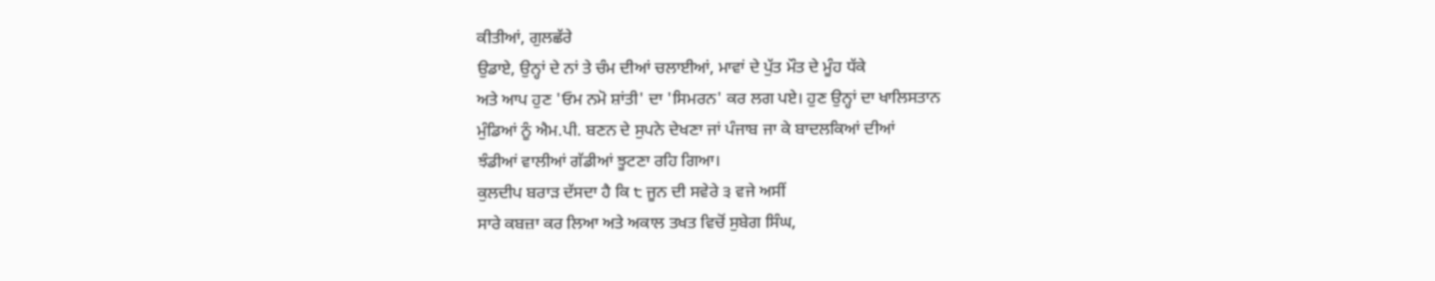ਕੀਤੀਆਂ, ਗੁਲਛੱਰੇ
ਉਡਾਏ, ਉਨ੍ਹਾਂ ਦੇ ਨਾਂ ਤੇ ਚੰਮ ਦੀਆਂ ਚਲਾਈਆਂ, ਮਾਵਾਂ ਦੇ ਪੁੱਤ ਮੌਤ ਦੇ ਮੂੰਹ ਧੱਕੇ
ਅਤੇ ਆਪ ਹੁਣ 'ਓਮ ਨਮੋ ਸ਼ਾਂਤੀ' ਦਾ 'ਸਿਮਰਨ' ਕਰ ਲਗ ਪਏ। ਹੁਣ ਉਨ੍ਹਾਂ ਦਾ ਖਾਲਿਸਤਾਨ
ਮੁੰਡਿਆਂ ਨੂੰ ਐਮ.ਪੀ. ਬਣਨ ਦੇ ਸੁਪਨੇ ਦੇਖਣਾ ਜਾਂ ਪੰਜਾਬ ਜਾ ਕੇ ਬਾਦਲਕਿਆਂ ਦੀਆਂ
ਝੰਡੀਆਂ ਵਾਲੀਆਂ ਗੱਡੀਆਂ ਝੂਟਣਾ ਰਹਿ ਗਿਆ।
ਕੁਲਦੀਪ ਬਰਾੜ ਦੱਸਦਾ ਹੈ ਕਿ ੮ ਜੂਨ ਦੀ ਸਵੇਰੇ ੩ ਵਜੇ ਅਸੀਂ
ਸਾਰੇ ਕਬਜ਼ਾ ਕਰ ਲਿਆ ਅਤੇ ਅਕਾਲ ਤਖਤ ਵਿਚੋਂ ਸੁਬੇਗ ਸਿੰਘ,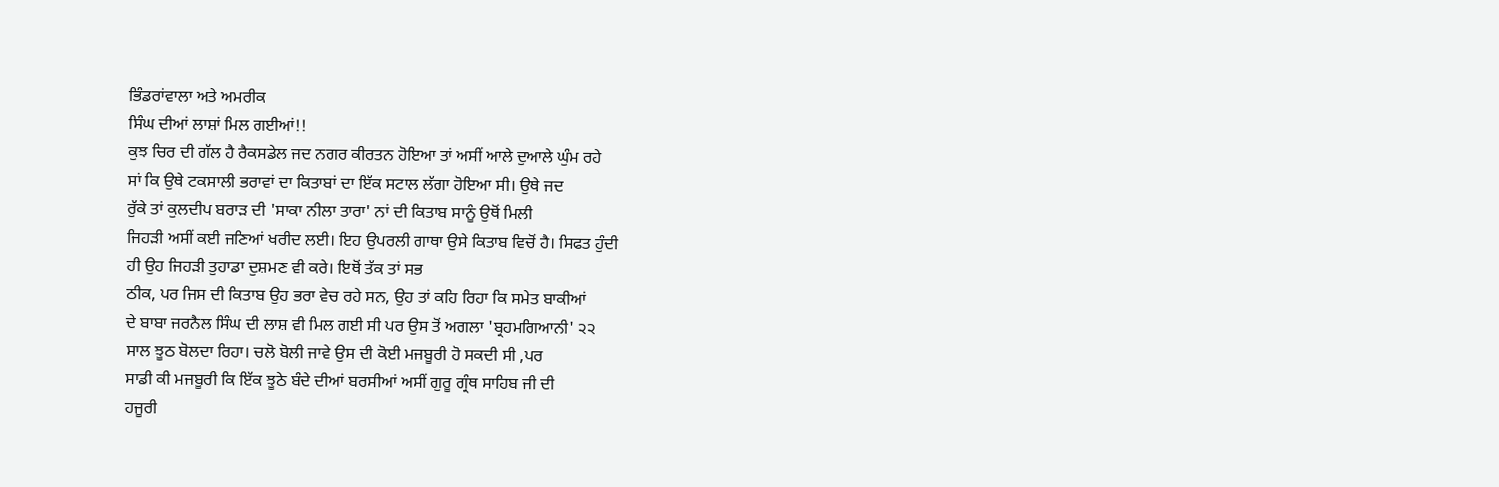ਭਿੰਡਰਾਂਵਾਲਾ ਅਤੇ ਅਮਰੀਕ
ਸਿੰਘ ਦੀਆਂ ਲਾਸ਼ਾਂ ਮਿਲ ਗਈਆਂ!!
ਕੁਝ ਚਿਰ ਦੀ ਗੱਲ ਹੈ ਰੈਕਸਡੇਲ ਜਦ ਨਗਰ ਕੀਰਤਨ ਹੋਇਆ ਤਾਂ ਅਸੀਂ ਆਲੇ ਦੁਆਲੇ ਘੁੰਮ ਰਹੇ
ਸਾਂ ਕਿ ਉਥੇ ਟਕਸਾਲੀ ਭਰਾਵਾਂ ਦਾ ਕਿਤਾਬਾਂ ਦਾ ਇੱਕ ਸਟਾਲ ਲੱਗਾ ਹੋਇਆ ਸੀ। ਉਥੇ ਜਦ
ਰੁੱਕੇ ਤਾਂ ਕੁਲਦੀਪ ਬਰਾੜ ਦੀ 'ਸਾਕਾ ਨੀਲਾ ਤਾਰਾ' ਨਾਂ ਦੀ ਕਿਤਾਬ ਸਾਨੂੰ ਉਥੋਂ ਮਿਲੀ
ਜਿਹੜੀ ਅਸੀਂ ਕਈ ਜਣਿਆਂ ਖਰੀਦ ਲਈ। ਇਹ ਉਪਰਲੀ ਗਾਥਾ ਉਸੇ ਕਿਤਾਬ ਵਿਚੋਂ ਹੈ। ਸਿਫਤ ਹੁੰਦੀ
ਹੀ ਉਹ ਜਿਹੜੀ ਤੁਹਾਡਾ ਦੁਸ਼ਮਣ ਵੀ ਕਰੇ। ਇਥੋਂ ਤੱਕ ਤਾਂ ਸਭ
ਠੀਕ, ਪਰ ਜਿਸ ਦੀ ਕਿਤਾਬ ਉਹ ਭਰਾ ਵੇਚ ਰਹੇ ਸਨ, ਉਹ ਤਾਂ ਕਹਿ ਰਿਹਾ ਕਿ ਸਮੇਤ ਬਾਕੀਆਂ
ਦੇ ਬਾਬਾ ਜਰਨੈਲ ਸਿੰਘ ਦੀ ਲਾਸ਼ ਵੀ ਮਿਲ ਗਈ ਸੀ ਪਰ ਉਸ ਤੋਂ ਅਗਲਾ 'ਬ੍ਰਹਮਗਿਆਨੀ' ੨੨
ਸਾਲ ਝੂਠ ਬੋਲਦਾ ਰਿਹਾ। ਚਲੋ ਬੋਲੀ ਜਾਵੇ ਉਸ ਦੀ ਕੋਈ ਮਜਬੂਰੀ ਹੋ ਸਕਦੀ ਸੀ ,ਪਰ
ਸਾਡੀ ਕੀ ਮਜਬੂਰੀ ਕਿ ਇੱਕ ਝੂਠੇ ਬੰਦੇ ਦੀਆਂ ਬਰਸੀਆਂ ਅਸੀਂ ਗੁਰੂ ਗ੍ਰੰਥ ਸਾਹਿਬ ਜੀ ਦੀ
ਹਜੂਰੀ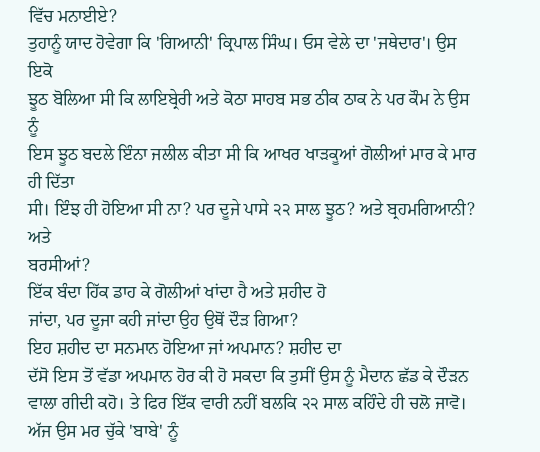ਵਿੱਚ ਮਨਾਈਏ?
ਤੁਹਾਨੂੰ ਯਾਦ ਹੋਵੇਗਾ ਕਿ 'ਗਿਆਨੀ' ਕ੍ਰਿਪਾਲ ਸਿੰਘ। ਓਸ ਵੇਲੇ ਦਾ 'ਜਥੇਦਾਰ'। ਉਸ ਇਕੋ
ਝੂਠ ਬੋਲਿਆ ਸੀ ਕਿ ਲਾਇਬ੍ਰੇਰੀ ਅਤੇ ਕੋਠਾ ਸਾਹਬ ਸਭ ਠੀਕ ਠਾਕ ਨੇ ਪਰ ਕੌਮ ਨੇ ਉਸ ਨੂੰ
ਇਸ ਝੂਠ ਬਦਲੇ ਇੰਨਾ ਜਲੀਲ ਕੀਤਾ ਸੀ ਕਿ ਆਖਰ ਖਾੜਕੂਆਂ ਗੋਲੀਆਂ ਮਾਰ ਕੇ ਮਾਰ ਹੀ ਦਿੱਤਾ
ਸੀ। ਇੰਝ ਹੀ ਹੋਇਆ ਸੀ ਨਾ? ਪਰ ਦੂਜੇ ਪਾਸੇ ੨੨ ਸਾਲ ਝੂਠ? ਅਤੇ ਬ੍ਰਹਮਗਿਆਨੀ? ਅਤੇ
ਬਰਸੀਆਂ?
ਇੱਕ ਬੰਦਾ ਹਿੱਕ ਡਾਹ ਕੇ ਗੋਲੀਆਂ ਖਾਂਦਾ ਹੈ ਅਤੇ ਸ਼ਹੀਦ ਹੋ
ਜਾਂਦਾ, ਪਰ ਦੂਜਾ ਕਹੀ ਜਾਂਦਾ ਉਹ ਉਥੋਂ ਦੌੜ ਗਿਆ?
ਇਹ ਸ਼ਹੀਦ ਦਾ ਸਨਮਾਨ ਹੋਇਆ ਜਾਂ ਅਪਮਾਨ? ਸ਼ਹੀਦ ਦਾ
ਦੱਸੋ ਇਸ ਤੋਂ ਵੱਡਾ ਅਪਮਾਨ ਹੋਰ ਕੀ ਹੋ ਸਕਦਾ ਕਿ ਤੁਸੀਂ ਉਸ ਨੂੰ ਮੈਦਾਨ ਛੱਡ ਕੇ ਦੌੜਨ
ਵਾਲਾ ਗੀਦੀ ਕਹੋ। ਤੇ ਫਿਰ ਇੱਕ ਵਾਰੀ ਨਹੀਂ ਬਲਕਿ ੨੨ ਸਾਲ ਕਹਿੰਦੇ ਹੀ ਚਲੋ ਜਾਵੋ।
ਅੱਜ ਉਸ ਮਰ ਚੁੱਕੇ 'ਬਾਬੇ' ਨੂੰ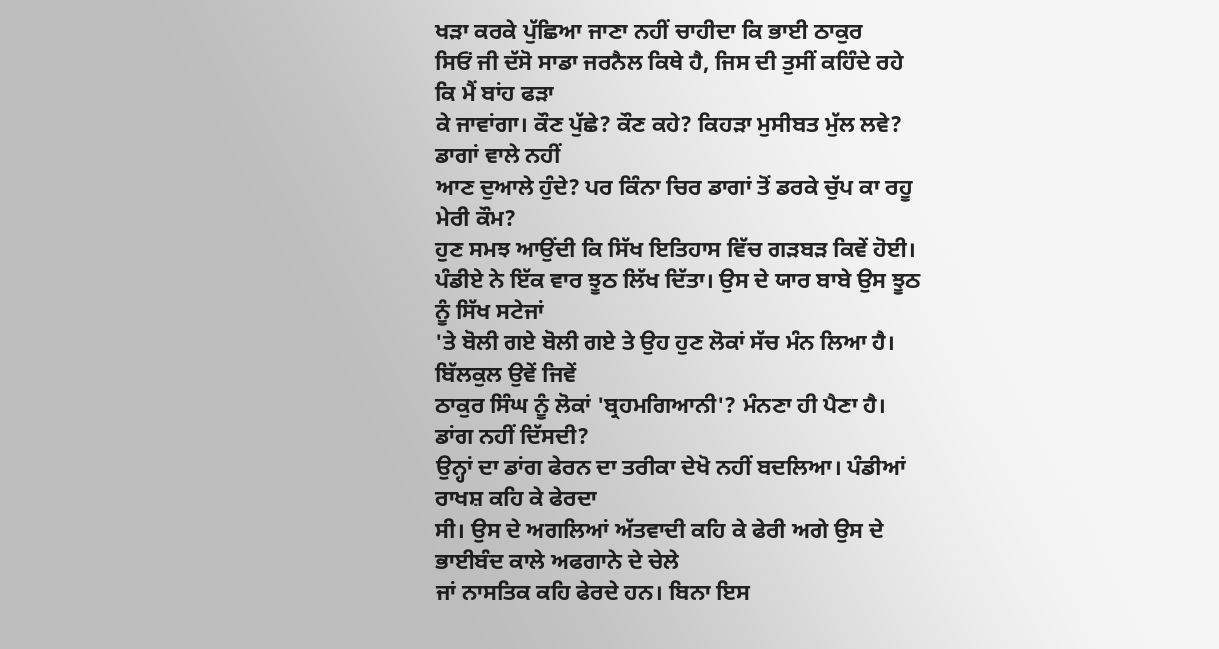ਖੜਾ ਕਰਕੇ ਪੁੱਛਿਆ ਜਾਣਾ ਨਹੀਂ ਚਾਹੀਦਾ ਕਿ ਭਾਈ ਠਾਕੁਰ
ਸਿਓਂ ਜੀ ਦੱਸੋ ਸਾਡਾ ਜਰਨੈਲ ਕਿਥੇ ਹੈ, ਜਿਸ ਦੀ ਤੁਸੀਂ ਕਹਿੰਦੇ ਰਹੇ ਕਿ ਮੈਂ ਬਾਂਹ ਫੜਾ
ਕੇ ਜਾਵਾਂਗਾ। ਕੌਣ ਪੁੱਛੇ? ਕੌਣ ਕਹੇ? ਕਿਹੜਾ ਮੁਸੀਬਤ ਮੁੱਲ ਲਵੇ? ਡਾਗਾਂ ਵਾਲੇ ਨਹੀਂ
ਆਣ ਦੁਆਲੇ ਹੁੰਦੇ? ਪਰ ਕਿੰਨਾ ਚਿਰ ਡਾਗਾਂ ਤੋਂ ਡਰਕੇ ਚੁੱਪ ਕਾ ਰਹੂ ਮੇਰੀ ਕੌਮ?
ਹੁਣ ਸਮਝ ਆਉਂਦੀ ਕਿ ਸਿੱਖ ਇਤਿਹਾਸ ਵਿੱਚ ਗੜਬੜ ਕਿਵੇਂ ਹੋਈ।
ਪੰਡੀਏ ਨੇ ਇੱਕ ਵਾਰ ਝੂਠ ਲਿੱਖ ਦਿੱਤਾ। ਉਸ ਦੇ ਯਾਰ ਬਾਬੇ ਉਸ ਝੂਠ ਨੂੰ ਸਿੱਖ ਸਟੇਜਾਂ
'ਤੇ ਬੋਲੀ ਗਏ ਬੋਲੀ ਗਏ ਤੇ ਉਹ ਹੁਣ ਲੋਕਾਂ ਸੱਚ ਮੰਨ ਲਿਆ ਹੈ। ਬਿੱਲਕੁਲ ਉਵੇਂ ਜਿਵੇਂ
ਠਾਕੁਰ ਸਿੰਘ ਨੂੰ ਲੋਕਾਂ 'ਬ੍ਰਹਮਗਿਆਨੀ'? ਮੰਨਣਾ ਹੀ ਪੈਣਾ ਹੈ। ਡਾਂਗ ਨਹੀਂ ਦਿੱਸਦੀ?
ਉਨ੍ਹਾਂ ਦਾ ਡਾਂਗ ਫੇਰਨ ਦਾ ਤਰੀਕਾ ਦੇਖੋ ਨਹੀਂ ਬਦਲਿਆ। ਪੰਡੀਆਂ ਰਾਖਸ਼ ਕਹਿ ਕੇ ਫੇਰਦਾ
ਸੀ। ਉਸ ਦੇ ਅਗਲਿਆਂ ਅੱਤਵਾਦੀ ਕਹਿ ਕੇ ਫੇਰੀ ਅਗੇ ਉਸ ਦੇ ਭਾਈਬੰਦ ਕਾਲੇ ਅਫਗਾਨੇ ਦੇ ਚੇਲੇ
ਜਾਂ ਨਾਸਤਿਕ ਕਹਿ ਫੇਰਦੇ ਹਨ। ਬਿਨਾ ਇਸ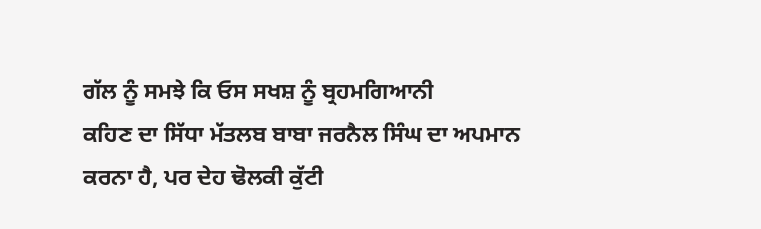ਗੱਲ ਨੂੰ ਸਮਝੇ ਕਿ ਓਸ ਸਖਸ਼ ਨੂੰ ਬ੍ਰਹਮਗਿਆਨੀ
ਕਹਿਣ ਦਾ ਸਿੱਧਾ ਮੱਤਲਬ ਬਾਬਾ ਜਰਨੈਲ ਸਿੰਘ ਦਾ ਅਪਮਾਨ ਕਰਨਾ ਹੈ, ਪਰ ਦੇਹ ਢੋਲਕੀ ਕੁੱਟੀ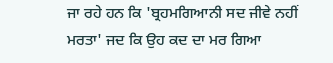ਜਾ ਰਹੇ ਹਨ ਕਿ 'ਬ੍ਰਹਮਗਿਆਨੀ ਸਦ ਜੀਵੇ ਨਹੀਂ ਮਰਤਾ' ਜਦ ਕਿ ਉਹ ਕਦ ਦਾ ਮਰ ਗਿਆ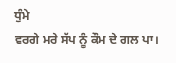ਧੁੰਮੇ
ਵਰਗੇ ਮਰੇ ਸੱਪ ਨੂੰ ਕੌਮ ਦੇ ਗਲ ਪਾ।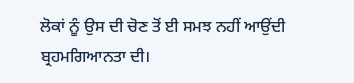ਲੋਕਾਂ ਨੂੰ ਉਸ ਦੀ ਚੋਣ ਤੋਂ ਈ ਸਮਝ ਨਹੀਂ ਆਉਂਦੀ
ਬ੍ਰਹਮਗਿਆਨਤਾ ਦੀ।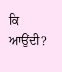ਕਿ ਆਉਂਦੀ?